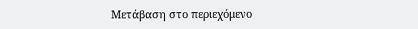Μετάβαση στο περιεχόμενο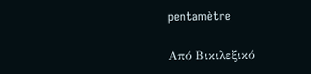pentamètre

Από Βικιλεξικό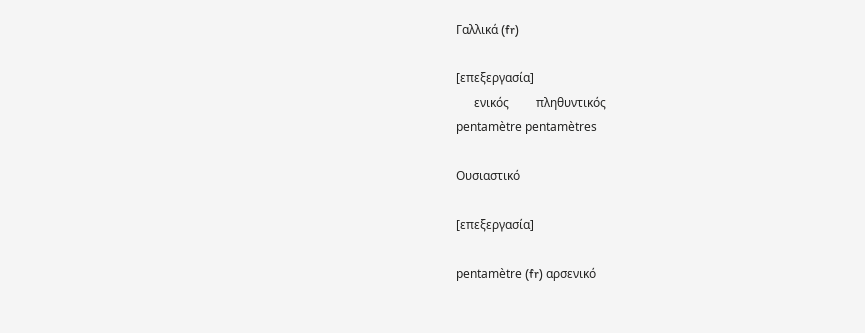Γαλλικά (fr)

[επεξεργασία]
      ενικός         πληθυντικός
pentamètre pentamètres

Ουσιαστικό

[επεξεργασία]

pentamètre (fr) αρσενικό